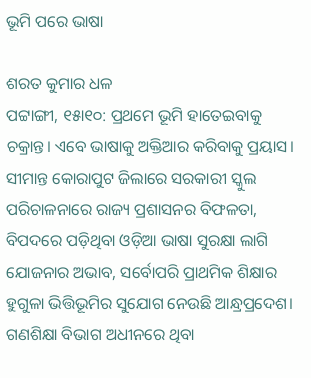ଭୂମି ପରେ ଭାଷା

ଶରତ କୁମାର ଧଳ
ପଟ୍ଟାଙ୍ଗୀ, ୧୫ା୧୦: ପ୍ରଥମେ ଭୂମି ହାତେଇବାକୁ ଚକ୍ରାନ୍ତ। ଏବେ ଭାଷାକୁ ଅକ୍ତିଆର କରିବାକୁ ପ୍ରୟାସ। ସୀମାନ୍ତ କୋରାପୁଟ ଜିଲାରେ ସରକାରୀ ସ୍କୁଲ ପରିଚାଳନାରେ ରାଜ୍ୟ ପ୍ରଶାସନର ବିଫଳତା, ବିପଦରେ ପଡ଼ିଥିବା ଓଡ଼ିଆ ଭାଷା ସୁରକ୍ଷା ଲାଗି ଯୋଜନାର ଅଭାବ, ସର୍ବୋପରି ପ୍ରାଥମିକ ଶିକ୍ଷାର ହୁଗୁଳା ଭିତ୍ତିଭୂମିର ସୁଯୋଗ ନେଉଛି ଆନ୍ଧ୍ରପ୍ରଦେଶ। ଗଣଶିକ୍ଷା ବିଭାଗ ଅଧୀନରେ ଥିବା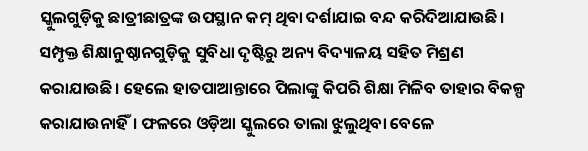ସ୍କୁଲଗୁଡ଼ିକୁ ଛାତ୍ରୀଛାତ୍ରଙ୍କ ଉପସ୍ଥାନ କମ୍‌ ଥିବା ଦର୍ଶାଯାଇ ବନ୍ଦ କରିଦିଆଯାଉଛି। ସମ୍ପୃକ୍ତ ଶିକ୍ଷାନୁଷ୍ଠାନଗୁଡ଼ିକୁ ସୁବିଧା ଦୃଷ୍ଟିରୁ ଅନ୍ୟ ବିଦ୍ୟାଳୟ ସହିତ ମିଶ୍ରଣ କରାଯାଉଛି। ହେଲେ ହାତପାଆନ୍ତାରେ ପିଲାଙ୍କୁ କିପରି ଶିକ୍ଷା ମିଳିବ ତାହାର ବିକଳ୍ପ କରାଯାଉନାହିଁ। ଫଳରେ ଓଡ଼ିଆ ସ୍କୁଲରେ ତାଲା ଝୁଲୁଥିବା ବେଳେ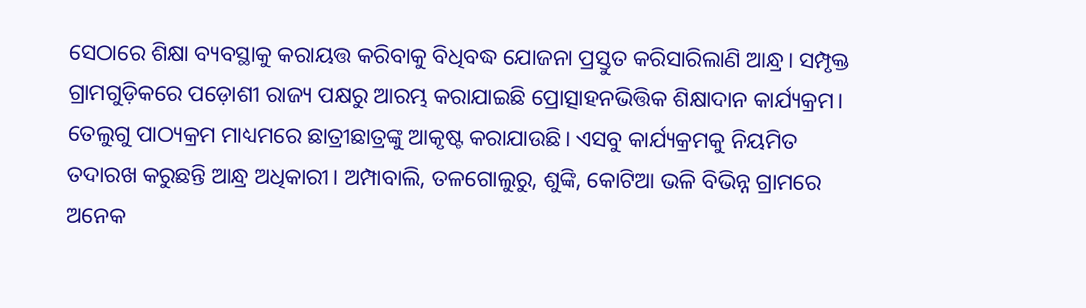ସେଠାରେ ଶିକ୍ଷା ବ୍ୟବସ୍ଥାକୁ କରାୟତ୍ତ କରିବାକୁ ବିଧିବଦ୍ଧ ଯୋଜନା ପ୍ରସ୍ତୁତ କରିସାରିଲାଣି ଆନ୍ଧ୍ର। ସମ୍ପୃକ୍ତ ଗ୍ରାମଗୁଡ଼ିକରେ ପଡ଼ୋଶୀ ରାଜ୍ୟ ପକ୍ଷରୁ ଆରମ୍ଭ କରାଯାଇଛି ପ୍ରୋତ୍ସାହନଭିତ୍ତିକ ଶିକ୍ଷାଦାନ କାର୍ଯ୍ୟକ୍ରମ। ତେଲୁଗୁ ପାଠ୍ୟକ୍ରମ ମାଧ୍ୟମରେ ଛାତ୍ରୀଛାତ୍ରଙ୍କୁ ଆକୃଷ୍ଟ କରାଯାଉଛି। ଏସବୁ କାର୍ଯ୍ୟକ୍ରମକୁ ନିୟମିତ ତଦାରଖ କରୁଛନ୍ତି ଆନ୍ଧ୍ର ଅଧିକାରୀ। ଅମ୍ପାବାଲି, ତଳଗୋଲୁରୁ, ଶୁଙ୍କି, କୋଟିଆ ଭଳି ବିଭିନ୍ନ ଗ୍ରାମରେ ଅନେକ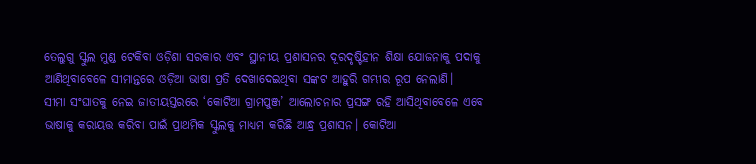ତେଲୁଗୁ ସ୍କୁଲ ମୁଣ୍ଡ ଟେକିବା ଓଡ଼ିଶା ସରକାର ଏବଂ ସ୍ଥାନୀୟ ପ୍ରଶାସନର ଦୂରଦୃଷ୍ଟିହୀନ ଶିକ୍ଷା ଯୋଜନାକୁ ପଦାକୁ ଆଣିଥିବାବେଳେ ସୀମାନ୍ତରେ ଓଡ଼ିଆ ଭାଷା ପ୍ରତି ଦେଖାଦେଇଥିବା ସଙ୍କଟ ଆହୁରି ଗମ୍ଭୀର ରୂପ ନେଲାଣି।
ସୀମା ସଂଘାତକୁ ନେଇ ଜାତୀୟସ୍ତରରେ ‘କୋଟିଆ ଗ୍ରାମପୁଞ୍ଜ’ ଆଲୋଚନାର ପ୍ରସଙ୍ଗ ରହି ଆସିଥିବାବେଳେ ଏବେ ଭାଷାକୁ କରାୟତ୍ତ କରିବା ପାଇଁ ପ୍ରାଥମିକ ସ୍କୁଲକୁ ମାଧ୍ୟମ କରିଛି ଆନ୍ଧ୍ର ପ୍ରଶାସନ। କୋଟିଆ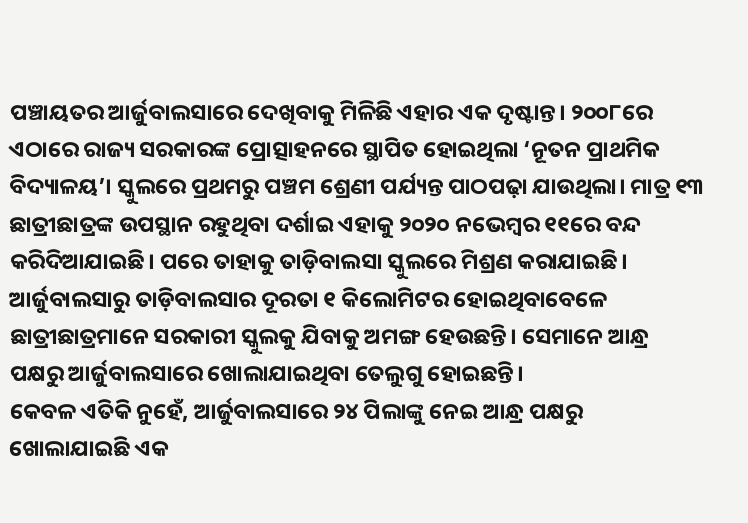ପଞ୍ଚାୟତର ଆର୍ଜୁବାଲସାରେ ଦେଖିବାକୁ ମିଳିଛି ଏହାର ଏକ ଦୃଷ୍ଟାନ୍ତ। ୨୦୦୮ରେ ଏଠାରେ ରାଜ୍ୟ ସରକାରଙ୍କ ପ୍ରୋତ୍ସାହନରେ ସ୍ଥାପିତ ହୋଇଥିଲା ‘ନୂତନ ପ୍ରାଥମିକ ବିଦ୍ୟାଳୟ’। ସ୍କୁଲରେ ପ୍ରଥମରୁ ପଞ୍ଚମ ଶ୍ରେଣୀ ପର୍ଯ୍ୟନ୍ତ ପାଠପଢ଼ା ଯାଉଥିଲା। ମାତ୍ର ୧୩ ଛାତ୍ରୀଛାତ୍ରଙ୍କ ଉପସ୍ଥାନ ରହୁଥିବା ଦର୍ଶାଇ ଏହାକୁ ୨୦୨୦ ନଭେମ୍ବର ୧୧ରେ ବନ୍ଦ କରିଦିଆଯାଇଛି। ପରେ ତାହାକୁ ତାଡ଼ିବାଲସା ସ୍କୁଲରେ ମିଶ୍ରଣ କରାଯାଇଛି। ଆର୍ଜୁବାଲସାରୁ ତାଡ଼ିବାଲସାର ଦୂରତା ୧ କିଲୋମିଟର ହୋଇଥିବାବେଳେ ଛାତ୍ରୀଛାତ୍ରମାନେ ସରକାରୀ ସ୍କୁଲକୁ ଯିବାକୁ ଅମଙ୍ଗ ହେଉଛନ୍ତି। ସେମାନେ ଆନ୍ଧ୍ର ପକ୍ଷରୁ ଆର୍ଜୁବାଲସାରେ ଖୋଲାଯାଇଥିବା ତେଲୁଗୁ ହୋଇଛନ୍ତି।
କେବଳ ଏତିକି ନୁହେଁ, ଆର୍ଜୁବାଲସାରେ ୨୪ ପିଲାଙ୍କୁ ନେଇ ଆନ୍ଧ୍ର ପକ୍ଷରୁ ଖୋଲାଯାଇଛି ଏକ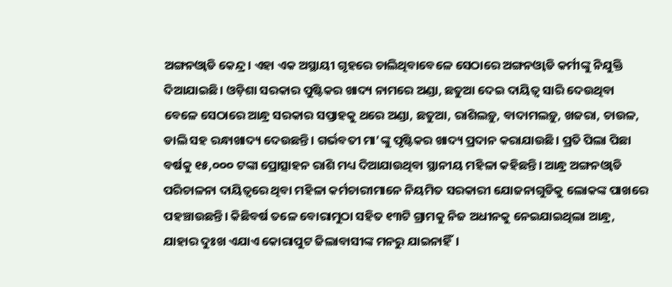ଅଙ୍ଗନଓ୍ବାଡି କେନ୍ଦ୍ର। ଏହା ଏକ ଅସ୍ଥାୟୀ ଗୃହରେ ଚାଲିଥିବାବେଳେ ସେଠାରେ ଅଙ୍ଗନଓ୍ବାଡି କର୍ମୀଙ୍କୁ ନିଯୁକ୍ତି ଦିଆଯାଇଛି। ଓଡ଼ିଶା ସରକାର ପୁଷ୍ଟିକର ଖାଦ୍ୟ ନାମରେ ଅଣ୍ଡା, ଛତୁଆ ଦେଇ ଦାୟିତ୍ୱ ସାରି ଦେଉଥିବା ବେଳେ ସେଠାରେ ଆନ୍ଧ୍ର ସରକାର ସପ୍ତାହକୁ ଥରେ ଅଣ୍ଡା, ଛତୁଆ, ରାଶିଲଡ଼ୁ, ବାଦାମଲଡ଼ୁ, ଖଜରା, ଚାଉଳ, ଡାଲି ସହ ରନ୍ଧାଖାଦ୍ୟ ଦେଉଛନ୍ତି। ଗର୍ଭବତୀ ମା’ଙ୍କୁ ପୃଷ୍ଟିକର ଖାଦ୍ୟ ପ୍ରଦାନ କରାଯାଉଛି। ପ୍ରତି ପିଲା ପିଛା ବର୍ଷକୁ ୧୫,୦୦୦ ଟଙ୍କା ପ୍ରୋତ୍ସାହନ ରାଶି ମଧ୍ୟ ଦିଆଯାଉଥିବା ସ୍ଥାନୀୟ ମହିଳା କହିଛନ୍ତି। ଆନ୍ଧ୍ର ଅଙ୍ଗନଓ୍ବାଡି ପରିଚାଳନା ଦାୟିତ୍ୱରେ ଥିବା ମହିଳା କର୍ମଚାରୀମାନେ ନିୟମିତ ସରକାରୀ ଯୋଜନାଗୁଡିକୁ ଲୋକଙ୍କ ପାଖରେ ପହଞ୍ଚାଉଛନ୍ତି। କିଛିବର୍ଷ ତଳେ ବୋରାମୁଠା ସହିତ ୧୩ଟି ଗ୍ରାମକୁ ନିଜ ଅଧୀନକୁ ନେଇଯାଇଥିଲା ଆନ୍ଧ୍ର, ଯାହାର ଦୁଃଖ ଏଯାଏ କୋରାପୁଟ ଜିଲାବାସୀଙ୍କ ମନରୁ ଯାଇନାହିଁ।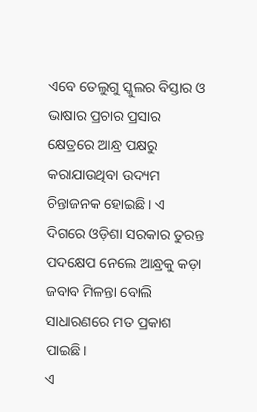ଏବେ ତେଲୁଗୁ ସ୍କୁଲର ବିସ୍ତାର ଓ ଭାଷାର ପ୍ରଚାର ପ୍ରସାର କ୍ଷେତ୍ରରେ ଆନ୍ଧ୍ର ପକ୍ଷରୁ କରାଯାଉଥିବା ଉଦ୍ୟମ ଚିନ୍ତାଜନକ ହୋଇଛି। ଏ ଦିଗରେ ଓଡ଼ିଶା ସରକାର ତୁରନ୍ତ ପଦକ୍ଷେପ ନେଲେ ଆନ୍ଧ୍ରକୁ କଡ଼ା ଜବାବ ମିଳନ୍ତା ବୋଲି ସାଧାରଣରେ ମତ ପ୍ରକାଶ ପାଇଛି।
ଏ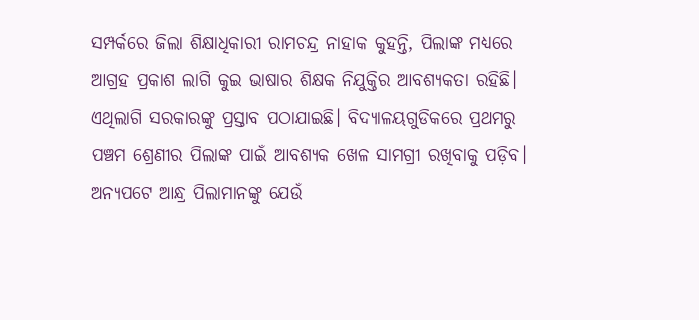ସମ୍ପର୍କରେ ଜିଲା ଶିକ୍ଷାଧିକାରୀ ରାମଚନ୍ଦ୍ର ନାହାକ କୁହନ୍ତି, ପିଲାଙ୍କ ମଧ୍ୟରେ ଆଗ୍ରହ ପ୍ରକାଶ ଲାଗି କୁଇ ଭାଷାର ଶିକ୍ଷକ ନିଯୁକ୍ତିର ଆବଶ୍ୟକତା ରହିଛି। ଏଥିଲାଗି ସରକାରଙ୍କୁ ପ୍ରସ୍ତାବ ପଠାଯାଇଛି। ବିଦ୍ୟାଳୟଗୁଡିକରେ ପ୍ରଥମରୁ ପଞ୍ଚମ ଶ୍ରେଣୀର ପିଲାଙ୍କ ପାଇଁ ଆବଶ୍ୟକ ଖେଳ ସାମଗ୍ରୀ ରଖିବାକୁ ପଡ଼ିବ। ଅନ୍ୟପଟେ ଆନ୍ଧ୍ର ପିଲାମାନଙ୍କୁ ଯେଉଁ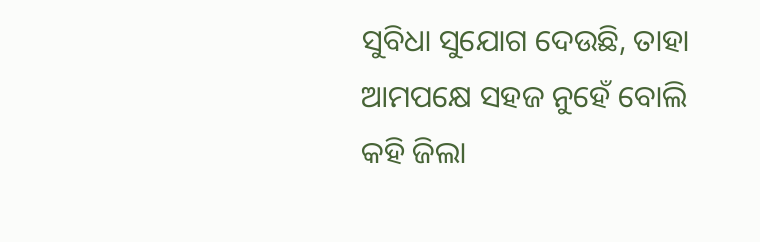ସୁବିଧା ସୁଯୋଗ ଦେଉଛି, ତାହା ଆମପକ୍ଷେ ସହଜ ନୁହେଁ ବୋଲି କହି ଜିଲା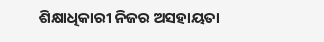ଶିକ୍ଷାଧିକାରୀ ନିଜର ଅସହାୟତା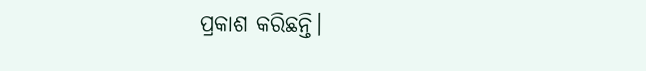ପ୍ରକାଶ କରିଛନ୍ତି।